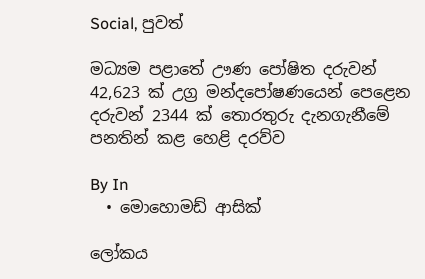Social, පුවත්

මධ්‍යම පළාතේ ඌණ පෝෂිත දරුවන් 42,623 ක් උග්‍ර මන්දපෝෂණයෙන් පෙළෙන දරුවන් 2344 ක් තොරතුරු දැනගැනීමේ පනතින් කළ හෙළි දරව්ව

By In
  • මොහොමඩ් ආසික්

ලෝකය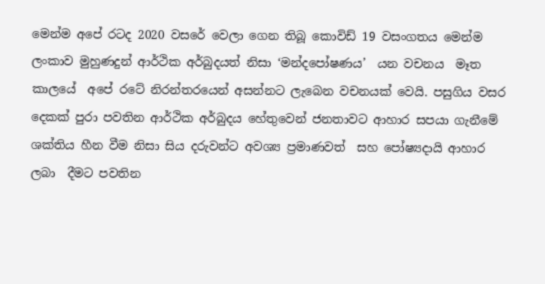මෙන්ම අපේ රටද 2020 වසරේ වෙලා ගෙන තිබූ කොවිඩ් 19 වසංගතය මෙන්ම ලංකාව මුහුණදුන් ආර්ථික අර්බුදයත් නිසා ‘මන්දපෝෂණය’  යන වචනය  මෑත කාලයේ  අපේ රටේ නිරන්තරයෙන් අසන්නට ලැබෙන වචනයක් වෙයි. පසුගිය වසර දෙකක් පුරා පවතින ආර්ථික අර්බුදය හේතුවෙන් ජනතාවට ආහාර සපයා ගැනීමේ ශක්තිය හීන වීම නිසා සිය දරුවන්ට අවශ්‍ය ප්‍රමාණවත්  සහ පෝෂ්‍යදායි ආහාර ලබා  දීමට පවතින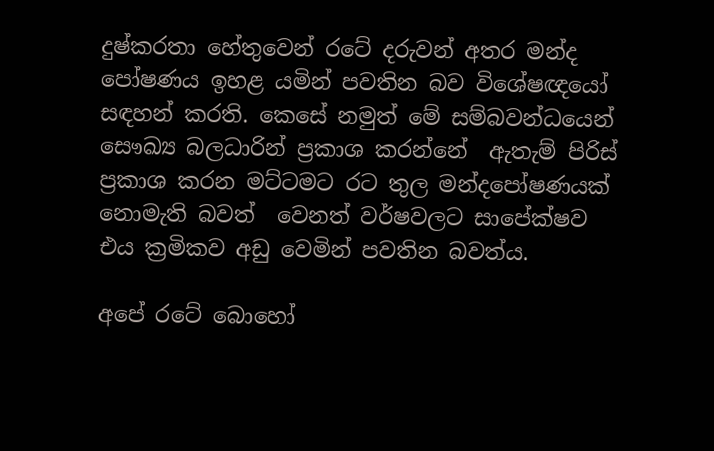දුෂ්කරතා හේතුවෙන් රටේ දරුවන් අතර මන්ද පෝෂණය ඉහළ යමින් පවතින බව විශේෂඥයෝ සඳහන් කරති. කෙසේ නමුත් මේ සම්බවන්ධයෙන් සෞඛ්‍ය බලධාරින් ප්‍රකාශ කරන්නේ  ඇතැම් පිරිස්  ප්‍රකාශ කරන මට්ටමට රට තුල මන්දපෝෂණයක් නොමැති බවත්  වෙනත් වර්ෂවලට සාපේක්ෂව එය ක්‍රමිකව අඩු වෙමින් පවතින බවත්ය.

අපේ රටේ බොහෝ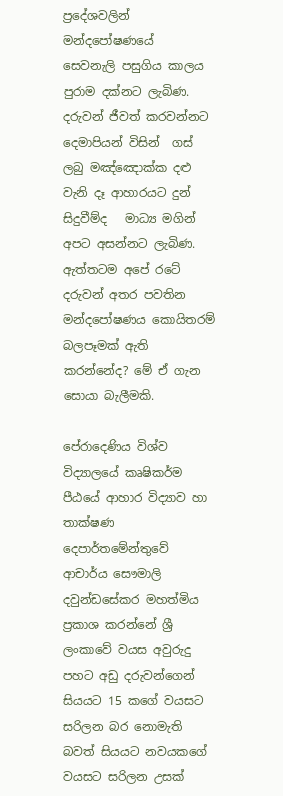ප්‍රදේශවලින් මන්දපෝෂණයේ  සෙවනැලි පසුගිය කාලය පුරාම දක්නට ලැබිණ. දරුවන් ජීවත් කරවන්නට දෙමාපියන් විසින්  ගස් ලබු මඤ්ඤොක්ක දළු වැනි දෑ ආහාරයට දුන් සිදුවීම්ද   මාධ්‍ය මගින් අපට අසන්නට ලැබිණ. ඇත්තටම අපේ රටේ දරුවන් අතර පවතින මන්දපෝෂණය කොයිතරම් බලපෑමක් ඇති කරන්නේද? මේ ඒ ගැන සොයා බැලීමකි.

පේරාදෙණිය විශ්ව විද්‍යාලයේ කෘෂිකර්ම පීඨයේ ආහාර විද්‍යාව හා තාක්ෂණ දෙපාර්තමේන්තුවේ ආචාර්ය සෞමාලි දවුන්ඩසේකර මහත්මිය ප්‍රකාශ කරන්නේ ශ්‍රී ලංකාවේ වයස අවුරුදු පහට අඩු දරුවන්ගෙන් සියයට 15 කගේ වයසට සරිලන බර නොමැති බවත් සියයට නවයකගේ වයසට සරිලන උසක්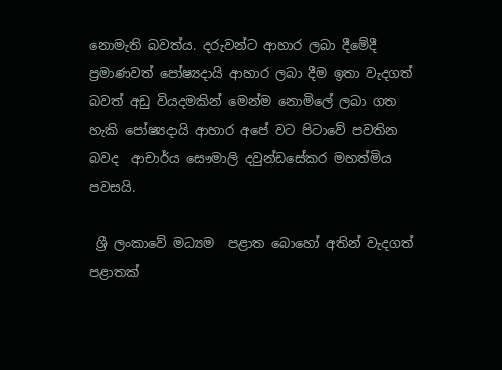නොමැති බවත්ය. දරුවන්ට ආහාර ලබා දීමේදී ප්‍රමාණවත් පෝෂ්‍යදායි ආහාර ලබා දීම ඉතා වැදගත් බවත් අඩු වියදමකින් මෙන්ම නොමිලේ ලබා ගත හැකි පෝෂ්‍යදායි ආහාර අපේ වට පිටාවේ පවතින බවද  ආචාර්ය සෞමාලි දවුන්ඩසේකර මහත්මිය පවසයි.

 ශ්‍රී ලංකාවේ මධ්‍යම  පළාත බොහෝ අතින් වැදගත් පළාතක්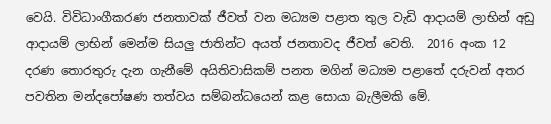වෙයි. විවිධාංගීකරණ ජනතාවක් ජීවත් වන මධ්‍යම පළාත තුල වැඩි ආදායම් ලාභින් අඩු ආදායම් ලාභින් මෙන්ම සියලු ජාතින්ට අයත් ජනතාවද ජීවත් වෙති.  2016 අංක 12 දරණ තොරතුරු දැන ගැනීමේ අයිතිවාසිකම් පනත මගින් මධ්‍යම පළාතේ දරුවන් අතර පවතින මන්දපෝෂණ තත්වය සම්බන්ධයෙන් කළ සොයා බැලීමකි මේ.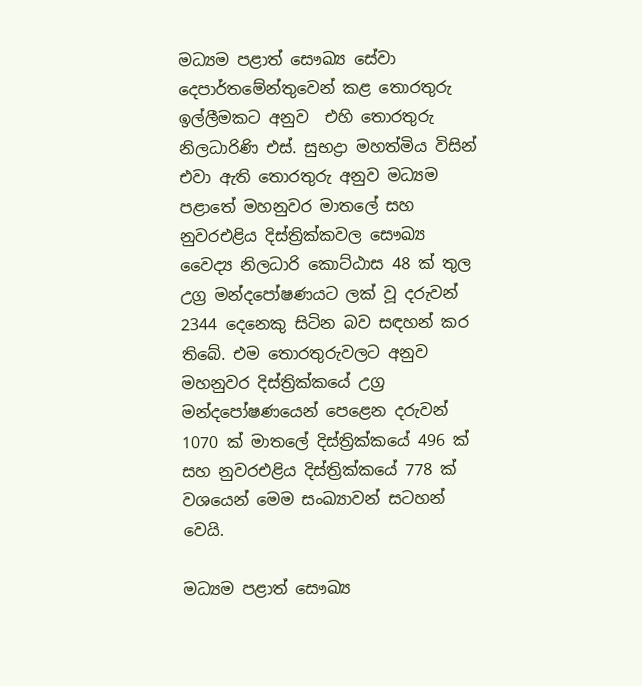මධ්‍යම පළාත් සෞඛ්‍ය සේවා දෙපාර්තමේන්තුවෙන් කළ තොරතුරු ඉල්ලීමකට අනුව  එහි තොරතුරු නිලධාරිණි එස්. සුභද්‍රා මහත්මිය විසින් එවා ඇති තොරතුරු අනුව මධ්‍යම පළාතේ මහනුවර මාතලේ සහ නුවරඑළිය දිස්ත්‍රික්කවල සෞඛ්‍ය වෛද්‍ය නිලධාරි කොට්ඨාස 48 ක් තුල උග්‍ර මන්දපෝෂණයට ලක් වූ දරුවන් 2344 දෙනෙකු සිටින බව සඳහන් කර තිබේ. එම තොරතුරුවලට අනුව මහනුවර දිස්ත්‍රික්කයේ උග්‍ර මන්දපෝෂණයෙන් පෙළෙන දරුවන් 1070 ක් මාතලේ දිස්ත්‍රික්කයේ 496 ක් සහ නුවරඑළිය දිස්ත්‍රික්කයේ 778 ක් වශයෙන් මෙම සංඛ්‍යාවන් සටහන් වෙයි.

මධ්‍යම පළාත් සෞඛ්‍ය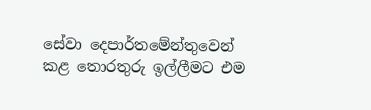සේවා දෙපාර්තමේන්තුවෙන් කළ තොරතුරු ඉල්ලීමට එම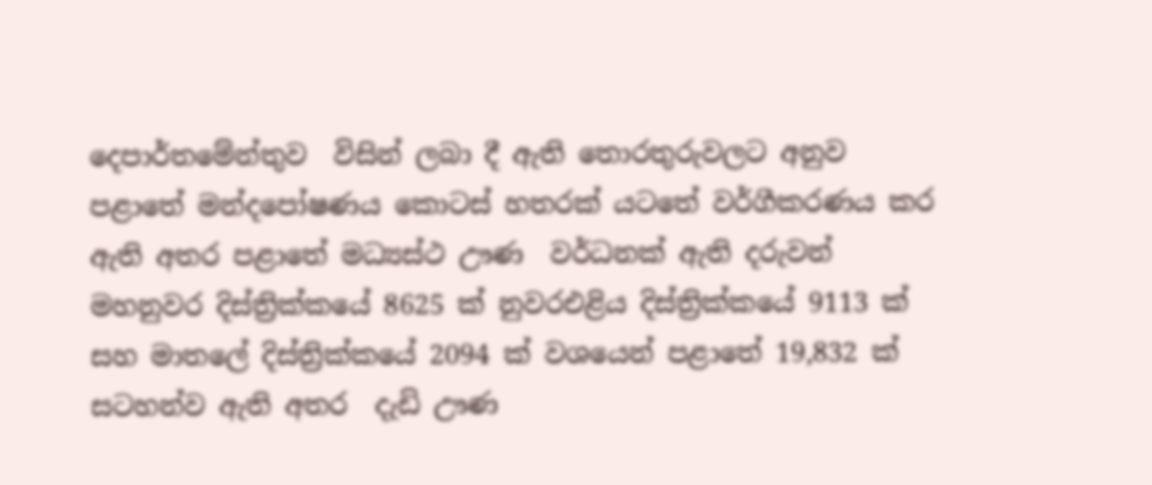දෙපාර්තමේන්තුව  විසින් ලබා දී ඇති තොරතුරුවලට අනුව පළාතේ මන්දපෝෂණය කොටස් හතරක් යටතේ වර්ගීකරණය කර ඇති අතර පළාතේ මධ්‍යස්ථ ඌණ  වර්ධනක් ඇති දරුවන් මහනුවර දිස්ත්‍රික්කයේ 8625 ක් නුවරඑළිය දිස්ත්‍රික්කයේ 9113 ක් සහ මාතලේ දිස්ත්‍රික්කයේ 2094 ක් වශයෙන් පළාතේ 19,832 ක් සටහන්ව ඇති අතර  දැඩි ඌණ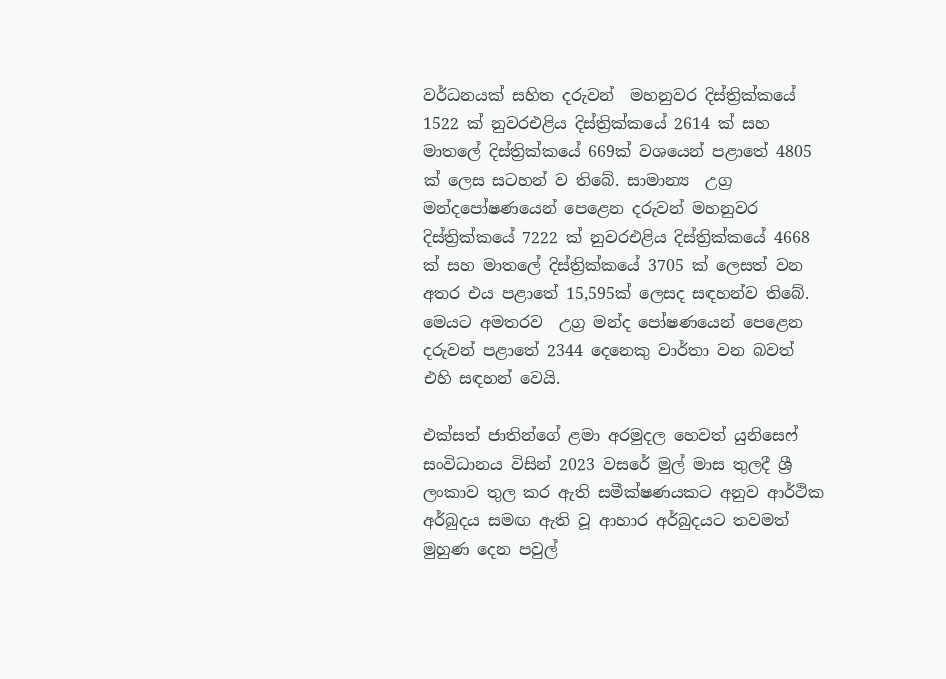වර්ධනයක් සහිත දරුවන්  මහනුවර දිස්ත්‍රික්කයේ 1522 ක් නුවරඑළිය දිස්ත්‍රික්කයේ 2614 ක් සහ මාතලේ දිස්ත්‍රික්කයේ 669ක් වශයෙන් පළාතේ 4805 ක් ලෙස සටහන් ව තිබේ. සාමාන්‍ය  උග්‍ර මන්දපෝෂණයෙන් පෙළෙන දරුවන් මහනුවර දිස්ත්‍රික්කයේ 7222 ක් නුවරඑළිය දිස්ත්‍රික්කයේ 4668 ක් සහ මාතලේ දිස්ත්‍රික්කයේ 3705 ක් ලෙසත් වන අතර එය පළාතේ 15,595ක් ලෙසද සඳහන්ව තිබේ. මෙයට අමතරව  උග්‍ර මන්ද පෝෂණයෙන් පෙළෙන දරුවන් පළාතේ 2344 දෙනෙකු වාර්තා වන බවත් එහි සඳහන් වෙයි.

එක්සත් ජාතින්ගේ ළමා අරමුදල හෙවත් යුනිසෙෆ් සංවිධානය විසින් 2023 වසරේ මුල් මාස තුලදී ශ්‍රී ලංකාව තුල කර ඇති සමීක්ෂණයකට අනුව ආර්ථික අර්බුදය සමඟ ඇති වූ ආහාර අර්බුදයට තවමත් මුහුණ දෙන පවුල්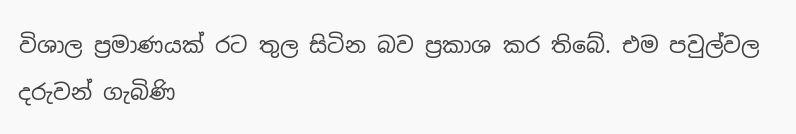විශාල ප්‍රමාණයක් රට තුල සිටින බව ප්‍රකාශ කර තිබේ. එම පවුල්වල දරුවන් ගැබිණි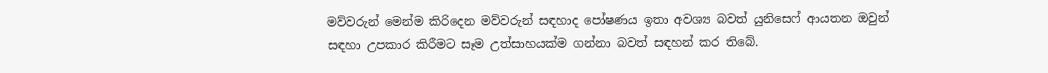මව්වරුන් මෙන්ම කිරිදෙන මව්වරුන් සඳහාද පෝෂණය ඉතා අවශ්‍ය බවත් යුනිසෙෆ් ආයතන ඔවුන් සඳහා උපකාර කිරීමට සෑම උත්සාහයක්ම ගන්නා බවත් සඳහන් කර තිබේ.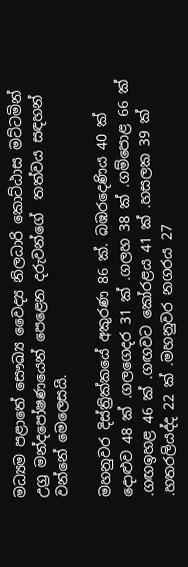මධ්‍යම පළාතේ සෞඛ්‍ය වෛද්‍ය නිලධාරි කොට්ඨාස මට්ටමින් උග්‍ර මන්දපෝෂණයෙන් පෙළෙන දරුවන්ගේ  තත්වය සඳහන් වන්නේ මෙලෙසයි.

මහනුවර දිස්ත්‍රික්කයේ අකුරණ 86 ක්. බඹරදෙණිය 40 ක් දොළුව 48 ක් .ගලගෙදර 31 ක් .ගලහ 38 ක් .ගම්පොළ 66 ක් .ගඟඉහළ 46 ක් .ගඟවට කෝරළය 41 ක් .හසලක 39 ක් .හතරලියද්ද 22 ක් .මහනුවර නගරය 27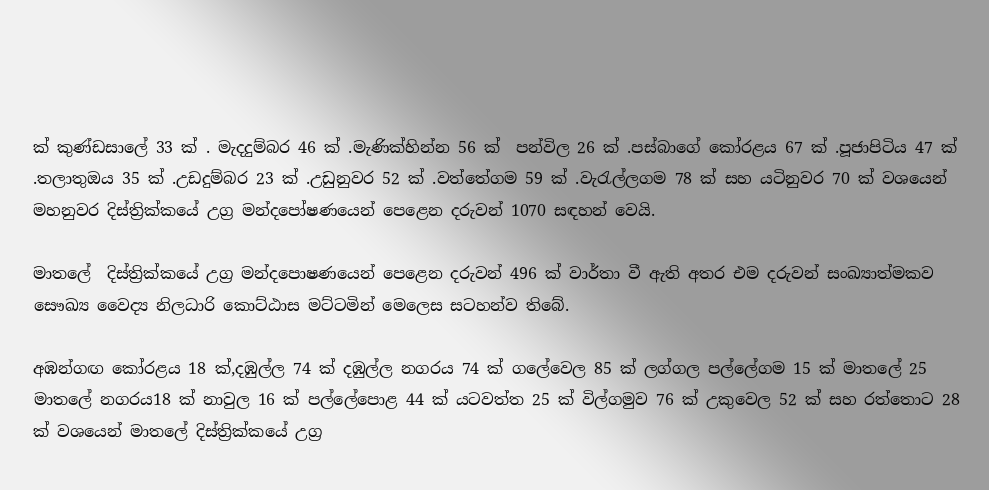ක් කුණ්ඩසාලේ 33 ක් . මැදදුම්බර 46 ක් .මැණික්හින්න 56 ක්  පන්විල 26 ක් .පස්බාගේ කෝරළය 67 ක් .පූජාපිටිය 47 ක් .තලාතුඔය 35 ක් .උඩදුම්බර 23 ක් .උඩුනුවර 52 ක් .වත්තේගම 59 ක් .වැරැල්ලගම 78 ක් සහ යටිනුවර 70 ක් වශයෙන් මහනුවර දිස්ත්‍රික්කයේ උග්‍ර මන්දපෝෂණයෙන් පෙළෙන දරුවන් 1070 සඳහන් වෙයි.

මාතලේ  දිස්ත්‍රික්කයේ උග්‍ර මන්දපොෂණයෙන් පෙළෙන දරුවන් 496 ක් වාර්තා වී ඇති අතර එම දරුවන් සංඛ්‍යාත්මකව සෞඛ්‍ය වෛද්‍ය නිලධාරි කොට්ඨාස මට්ටමින් මෙලෙස සටහන්ව තිබේ.

අඹන්ගඟ කෝරළය 18 ක්,දඹුල්ල 74 ක් දඹුල්ල නගරය 74 ක් ගලේවෙල 85 ක් ලග්ගල පල්ලේගම 15 ක් මාතලේ 25 මාතලේ නගරය18 ක් නාවුල 16 ක් පල්ලේපොළ 44 ක් යටවත්ත 25 ක් විල්ගමුව 76 ක් උකුවෙල 52 ක් සහ රත්තොට 28 ක් වශ‌යෙන් මාතලේ දිස්ත්‍රික්කයේ උග්‍ර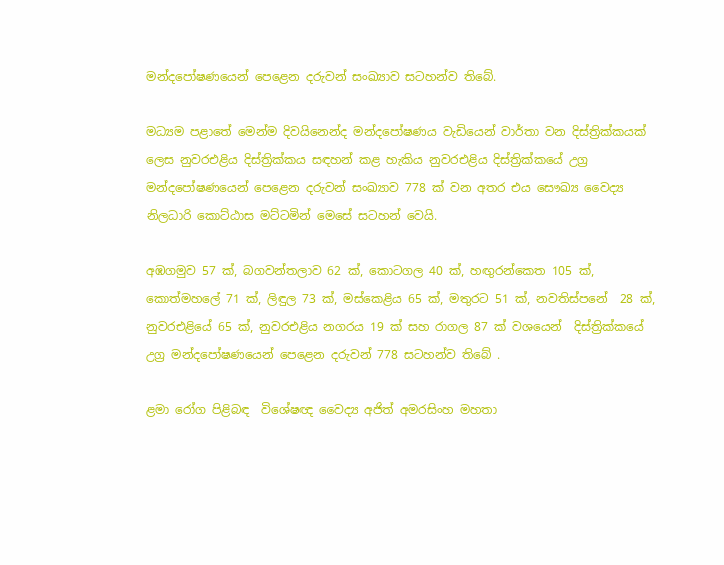මන්දපෝෂණයෙන් පෙළෙන දරුවන් සංඛ්‍යාව සටහන්ව තිබේ.

මධ්‍යම පළාතේ මෙන්ම දිවයිනෙන්ද මන්දපෝෂණය වැඩියෙන් වාර්තා වන දිස්ත්‍රික්කයක් ලෙස නුවරඑළිය දිස්ත්‍රික්කය සඳහන් කළ හැකිය නුවරඑළිය දිස්ත්‍රික්කයේ උග්‍ර මන්දපෝෂණයෙන් පෙළෙන දරුවන් සංඛ්‍යාව 778 ක් වන අතර එය සෞඛ්‍ය වෛද්‍ය නිලධාරි කොට්ඨාස මට්ටමින් මෙසේ සටහන් වෙයි.

අඹගමුව 57 ක්, බගවන්තලාව 62 ක්, කොටගල 40 ක්, හඟුරන්කෙත 105 ක්, කොත්මහලේ 71 ක්, ලිඳුල 73 ක්, මස්කෙළිය 65 ක්, මතුරට 51 ක්, නවතිස්පනේ  28 ක්, නුවරඑළියේ 65 ක්, නුවරඑළිය නගරය 19 ක් සහ රාගල 87 ක් වශයෙන්  දිස්ත්‍රික්කයේ   උග්‍ර මන්දපෝෂණයෙන් පෙළෙන දරුවන් 778 සටහන්ව තිබේ .

ළමා රෝග පිළිබඳ  විශේෂඥ වෛද්‍ය අජිත් අමරසිංහ මහතා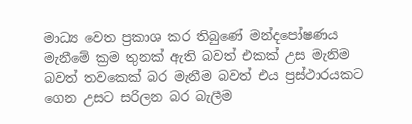මාධ්‍ය වෙත ප්‍රකාශ කර තිබුණේ මන්දපෝෂණය මැනීමේ ක්‍රම තුනක් ඇති බවත් එකක් උස මැනිම බවත් තවකෙක් බර මැනීම බවත් එය ප්‍රස්ථාරයකට ගෙන උසට සරිලන බර බැලීම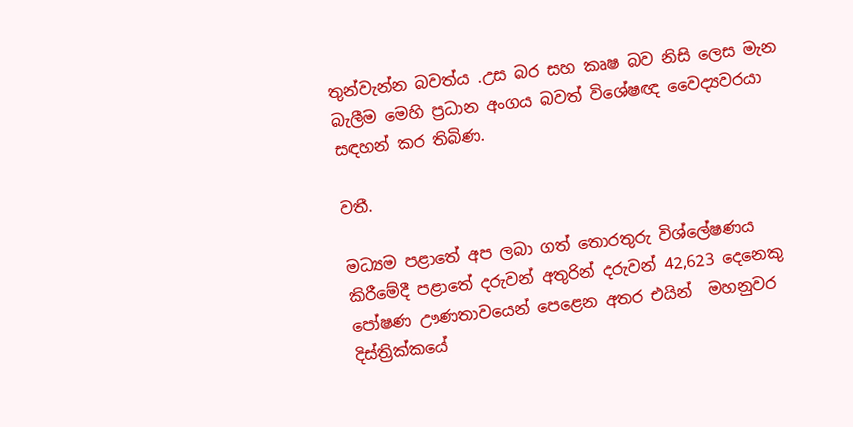තුන්වැන්න බවත්ය .උස බර සහ කෘෂ බව නිසි ලෙස මැන බැලීම මෙහි ප්‍රධාන අංගය බවත් විශේෂඥ වෛද්‍යවරයා සඳහන් කර තිබිණ.

වතී.

මධ්‍යම පළාතේ අප ලබා ගත් තොරතුරු විශ්ලේෂණය කිරීමේදී පළාතේ දරුවන් අතුරින් දරුවන් 42,623 දෙනෙකු පෝෂණ ඌණතාවයෙන් පෙළෙන අතර එයින්  මහනුවර දිස්ත්‍රික්කයේ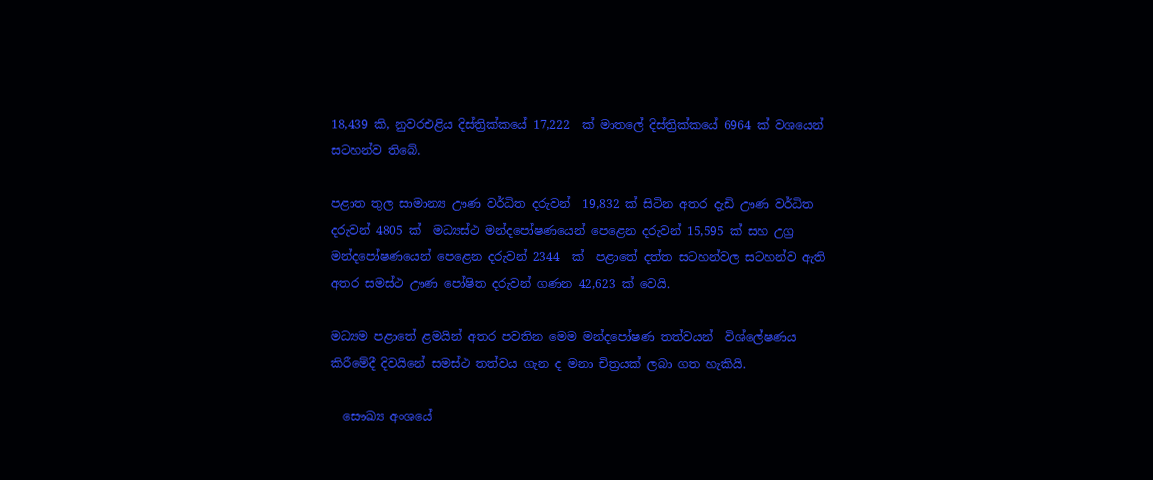18,439 කි, නුවරඑළිය දිස්ත්‍රික්කයේ 17,222  ක් මාතලේ දිස්ත්‍රික්කයේ 6964 ක් වශයෙන් සටහන්ව තිබේ.

පළාත තුල සාමාන්‍ය ඌණ වර්ධිත දරුවන්  19,832 ක් සිටින අතර දැඩි ඌණ වර්ධිත දරුවන් 4805 ක්  මධ්‍යස්ථ මන්දපෝෂණයෙන් පෙළෙන දරුවන් 15,595 ක් සහ උග්‍ර මන්දපෝෂණයෙන් පෙළෙන දරුවන් 2344  ක්  පළාතේ දත්ත සටහන්වල සටහන්ව ඇති අතර සමස්ථ ඌණ පෝෂිත දරුවන් ගණන 42,623 ක් වෙයි.

මධ්‍යම පළාතේ ළමයින් අතර පවතින මෙම මන්දපෝෂණ තත්වයන්  විශ්ලේෂණය කිරීමේදී දිවයිනේ සමස්ථ තත්වය ගැන ද මනා චිත්‍රයක් ලබා ගත හැකියි.

  සෞඛ්‍ය අංශයේ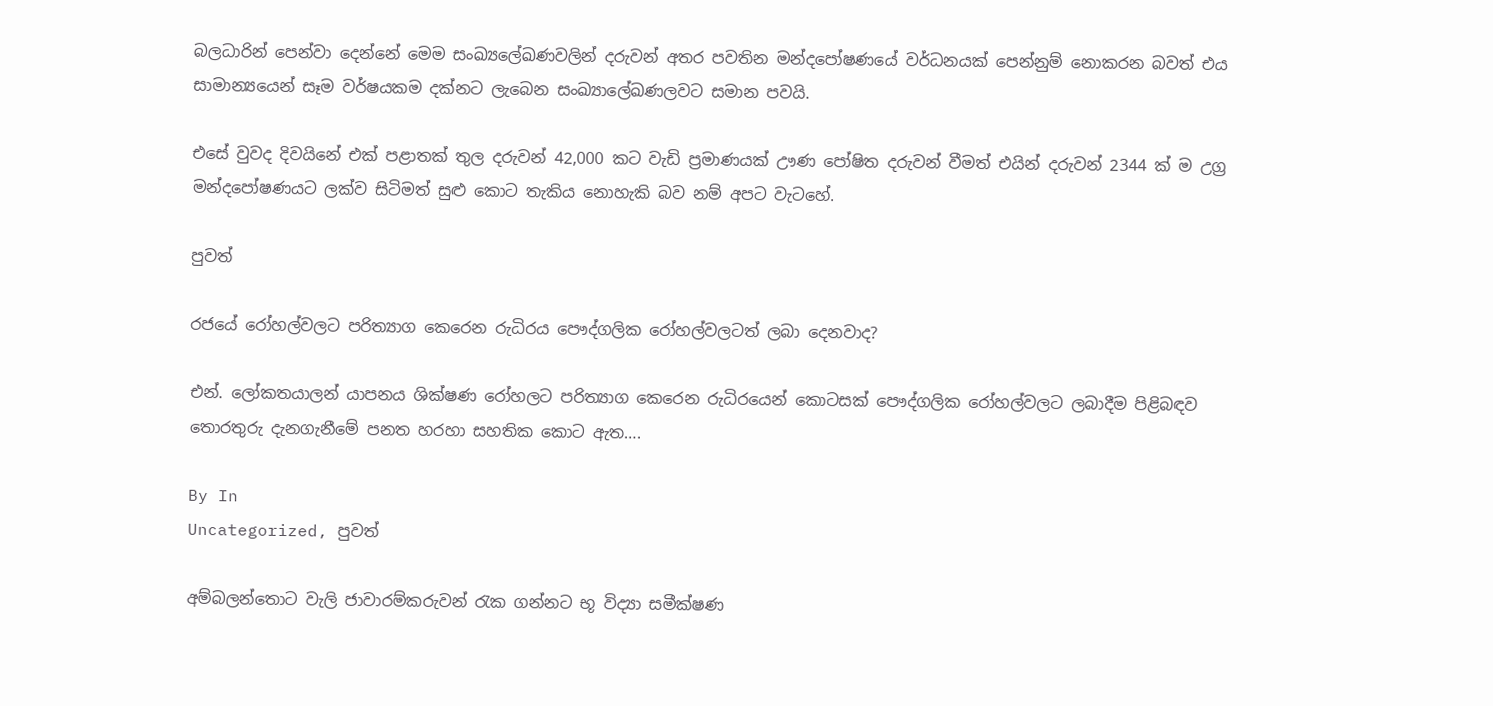බලධාරින් පෙන්වා දෙන්නේ මෙම සංඛ්‍යලේඛණවලින් දරුවන් අතර පවතින මන්දපෝෂණයේ වර්ධනයක් පෙන්නුම් නොකරන බවත් එය සාමාන්‍යයෙන් සෑම වර්ෂයකම දක්නට ලැබෙන සංඛ්‍යාලේඛණලවට සමාන පවයි.

එසේ වුවද දිවයිනේ එක් පළාතක් තුල දරුවන් 42,000 කට වැඩි ප්‍රමාණයක් ඌණ පෝෂිත දරුවන් වීමත් එයින් දරුවන් 2344 ක් ම උග්‍ර මන්දපෝෂණයට ලක්ව සිටිමත් සුළු කොට තැකිය නොහැකි බව නම් අපට වැටහේ.

පුවත්

රජයේ රෝහල්වලට පරිත්‍යාග කෙරෙන රුධිරය පෞද්ගලික රෝහල්වලටත් ලබා දෙනවාද?

එන්. ලෝකතයාලන් යාපනය ශික්ෂණ රෝහලට පරිත්‍යාග කෙරෙන රුධිරයෙන් කොටසක් පෞද්ගලික රෝහල්වලට ලබාදීම පිළිබඳව තොරතුරු දැනගැනීමේ පනත හරහා සහතික කොට ඇත….

By In
Uncategorized, පුවත්

අම්බලන්තොට වැලි ජාවාරම්කරුවන් රැක ගන්නට භූ විද්‍යා සමීක්ෂණ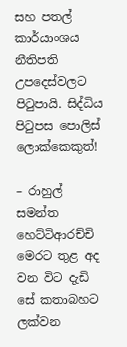සහ පතල් කාර්යාංශය නීතිපති උපදෙස්වලට පිටුපායි. සිද්ධිය පිටුපස පොලිස් ලොක්කෙකුත්!

– රාහුල් සමන්ත හෙට්ටිආරච්චි  මෙරට තුළ අද වන විට දැඩි සේ කතාබහට ලක්වන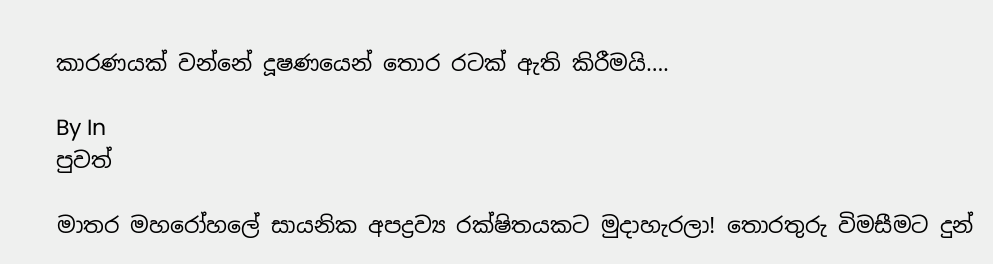කාරණයක් වන්නේ දූෂණයෙන් තොර රටක් ඇති කිරීමයි….

By In
පුවත්

මාතර මහරෝහලේ සායනික අපද්‍රව්‍ය රක්ෂිතයකට මුදාහැරලා! තොරතුරු විමසීමට දුන්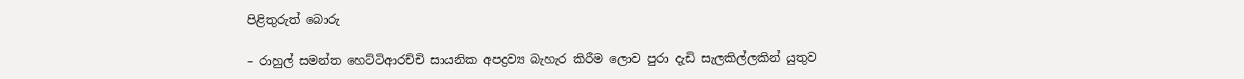පිළිතුරුත් බොරු

– රාහුල් සමන්ත හෙට්ටිආරච්චි සායනික අපද්‍රව්‍ය බැහැර කිරීම ලොව පුරා දැඩි සැලකිල්ලකින් යුතුව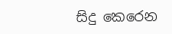සිදු කෙරෙන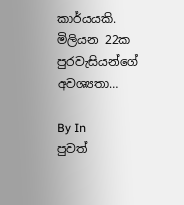කාර්යයකි. මිලියන 22ක පුරවැසියන්ගේ අවශ්‍යතා…

By In
පුවත්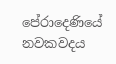පේරාදෙණියේ නවකවදය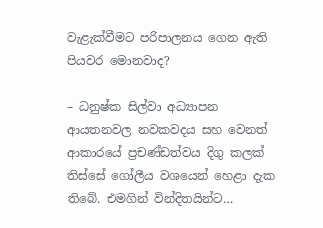වැළැක්වීමට පරිපාලනය ගෙන ඇති පියවර මොනවාද?

– ධනුෂ්ක සිල්වා අධ්‍යාපන ආයතනවල නවකවදය සහ වෙනත් ආකාරයේ ප්‍රචණ්ඩත්වය දිගු කලක් තිස්සේ ගෝලීය වශයෙන් හෙළා දැක තිබේ. එමගින් වින්දිතයින්ට…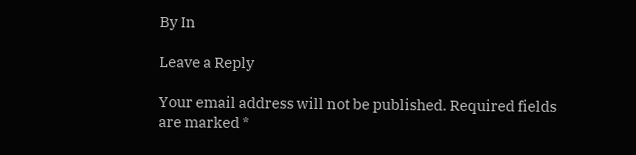By In

Leave a Reply

Your email address will not be published. Required fields are marked *